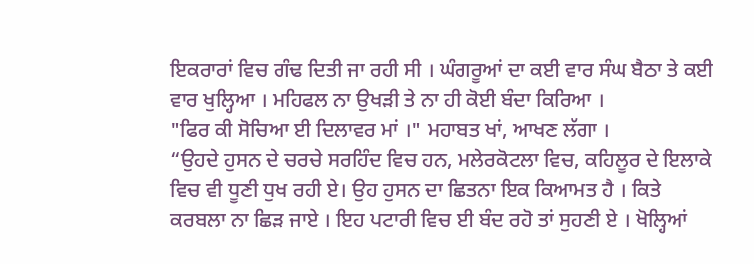ਇਕਰਾਰਾਂ ਵਿਚ ਗੰਢ ਦਿਤੀ ਜਾ ਰਹੀ ਸੀ । ਘੰਗਰੂਆਂ ਦਾ ਕਈ ਵਾਰ ਸੰਘ ਬੈਠਾ ਤੇ ਕਈ ਵਾਰ ਖੁਲ੍ਹਿਆ । ਮਹਿਫਲ ਨਾ ਉਖੜੀ ਤੇ ਨਾ ਹੀ ਕੋਈ ਬੰਦਾ ਕਿਰਿਆ ।
"ਫਿਰ ਕੀ ਸੋਚਿਆ ਈ ਦਿਲਾਵਰ ਮਾਂ ।" ਮਹਾਬਤ ਖਾਂ, ਆਖਣ ਲੱਗਾ ।
“ਉਹਦੇ ਹੁਸਨ ਦੇ ਚਰਚੇ ਸਰਹਿੰਦ ਵਿਚ ਹਨ, ਮਲੇਰਕੋਟਲਾ ਵਿਚ, ਕਹਿਲੂਰ ਦੇ ਇਲਾਕੇ ਵਿਚ ਵੀ ਧੂਣੀ ਧੁਖ ਰਹੀ ਏ। ਉਹ ਹੁਸਨ ਦਾ ਛਿਤਨਾ ਇਕ ਕਿਆਮਤ ਹੈ । ਕਿਤੇ ਕਰਬਲਾ ਨਾ ਛਿੜ ਜਾਏ । ਇਹ ਪਟਾਰੀ ਵਿਚ ਈ ਬੰਦ ਰਹੋ ਤਾਂ ਸੁਹਣੀ ਏ । ਖੋਲ੍ਹਿਆਂ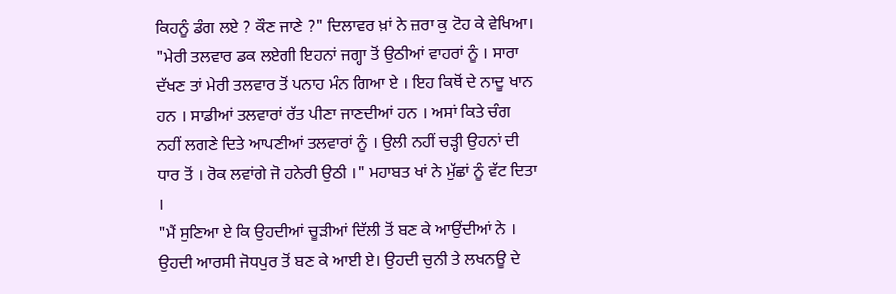ਕਿਹਨੂੰ ਡੰਗ ਲਏ ? ਕੌਣ ਜਾਣੇ ?" ਦਿਲਾਵਰ ਖ਼ਾਂ ਨੇ ਜ਼ਰਾ ਕੁ ਟੋਹ ਕੇ ਵੇਖਿਆ।
"ਮੇਰੀ ਤਲਵਾਰ ਡਕ ਲਏਗੀ ਇਹਨਾਂ ਜਗ੍ਹਾ ਤੋਂ ਉਠੀਆਂ ਵਾਹਰਾਂ ਨੂੰ । ਸਾਰਾ ਦੱਖਣ ਤਾਂ ਮੇਰੀ ਤਲਵਾਰ ਤੋਂ ਪਨਾਹ ਮੰਨ ਗਿਆ ਏ । ਇਹ ਕਿਥੋਂ ਦੇ ਨਾਦੂ ਖਾਨ ਹਨ । ਸਾਡੀਆਂ ਤਲਵਾਰਾਂ ਰੱਤ ਪੀਣਾ ਜਾਣਦੀਆਂ ਹਨ । ਅਸਾਂ ਕਿਤੇ ਚੰਗ ਨਹੀਂ ਲਗਣੇ ਦਿਤੇ ਆਪਣੀਆਂ ਤਲਵਾਰਾਂ ਨੂੰ । ਉਲੀ ਨਹੀਂ ਚੜ੍ਹੀ ਉਹਨਾਂ ਦੀ ਧਾਰ ਤੋਂ । ਰੋਕ ਲਵਾਂਗੇ ਜੋ ਹਨੇਰੀ ਉਠੀ ।" ਮਹਾਬਤ ਖਾਂ ਨੇ ਮੁੱਛਾਂ ਨੂੰ ਵੱਟ ਦਿਤਾ ।
"ਮੈਂ ਸੁਣਿਆ ਏ ਕਿ ਉਹਦੀਆਂ ਚੂੜੀਆਂ ਦਿੱਲੀ ਤੋਂ ਬਣ ਕੇ ਆਉਂਦੀਆਂ ਨੇ । ਉਹਦੀ ਆਰਸੀ ਜੋਧਪੁਰ ਤੋਂ ਬਣ ਕੇ ਆਈ ਏ। ਉਹਦੀ ਚੁਨੀ ਤੇ ਲਖਨਊ ਦੇ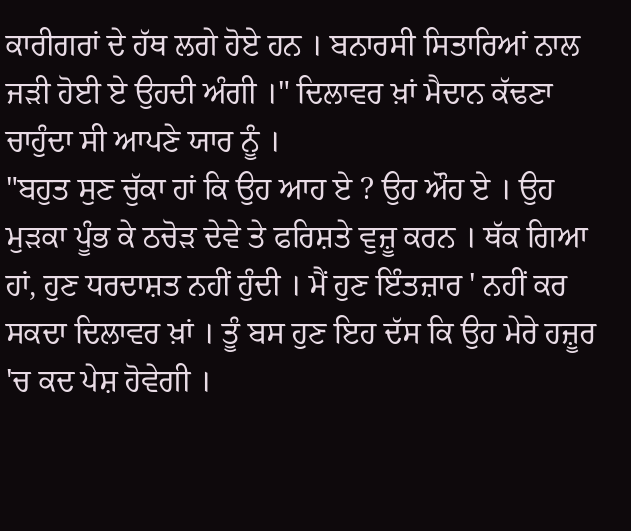ਕਾਰੀਗਰਾਂ ਦੇ ਹੱਥ ਲਗੇ ਹੋਏ ਹਨ । ਬਨਾਰਸੀ ਸਿਤਾਰਿਆਂ ਨਾਲ ਜੜੀ ਹੋਈ ਏ ਉਹਦੀ ਅੰਗੀ ।" ਦਿਲਾਵਰ ਖ਼ਾਂ ਮੈਦਾਨ ਕੱਢਣਾ ਚਾਹੁੰਦਾ ਸੀ ਆਪਣੇ ਯਾਰ ਨੂੰ ।
"ਬਹੁਤ ਸੁਣ ਚੁੱਕਾ ਹਾਂ ਕਿ ਉਹ ਆਹ ਏ ? ਉਹ ਔਹ ਏ । ਉਹ ਮੁੜਕਾ ਪੂੰਭ ਕੇ ਠਚੋੜ ਦੇਵੇ ਤੇ ਫਰਿਸ਼ਤੇ ਵੁਜ਼ੂ ਕਰਨ । ਥੱਕ ਗਿਆ ਹਾਂ, ਹੁਣ ਧਰਦਾਸ਼ਤ ਨਹੀਂ ਹੁੰਦੀ । ਮੈਂ ਹੁਣ ਇੰਤਜ਼ਾਰ ' ਨਹੀਂ ਕਰ ਸਕਦਾ ਦਿਲਾਵਰ ਖ਼ਾਂ । ਤੂੰ ਬਸ ਹੁਣ ਇਹ ਦੱਸ ਕਿ ਉਹ ਮੇਰੇ ਹਜ਼ੂਰ 'ਚ ਕਦ ਪੇਸ਼ ਹੋਵੇਗੀ ।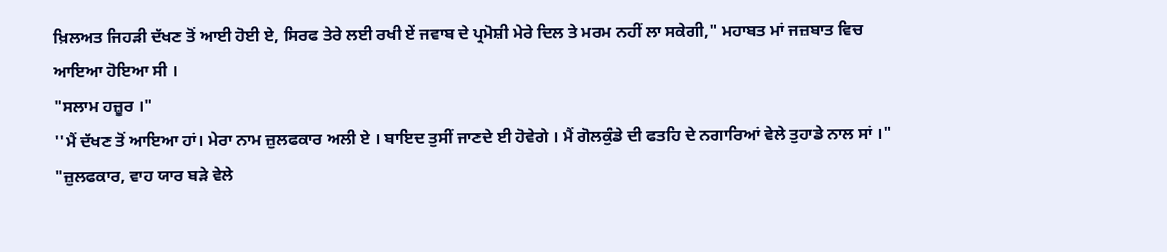ਖ਼ਿਲਅਤ ਜਿਹੜੀ ਦੱਖਣ ਤੋਂ ਆਈ ਹੋਈ ਏ, ਸਿਰਫ ਤੇਰੇ ਲਈ ਰਖੀ ਏਂ ਜਵਾਬ ਦੇ ਪ੍ਰਮੋਸ਼ੀ ਮੇਰੇ ਦਿਲ ਤੇ ਮਰਮ ਨਹੀਂ ਲਾ ਸਕੇਗੀ," ਮਹਾਬਤ ਮਾਂ ਜਜ਼ਬਾਤ ਵਿਚ ਆਇਆ ਹੋਇਆ ਸੀ ।
"ਸਲਾਮ ਹਜ਼ੂਰ ।"
''ਮੈਂ ਦੱਖਣ ਤੋਂ ਆਇਆ ਹਾਂ। ਮੇਰਾ ਨਾਮ ਜ਼ੁਲਫਕਾਰ ਅਲੀ ਏ । ਬਾਇਦ ਤੁਸੀਂ ਜਾਣਦੇ ਈ ਹੋਵੇਗੇ । ਮੈਂ ਗੋਲਕੁੰਡੇ ਦੀ ਫਤਹਿ ਦੇ ਨਗਾਰਿਆਂ ਵੇਲੇ ਤੁਹਾਡੇ ਨਾਲ ਸਾਂ ।"
"ਜ਼ੁਲਫਕਾਰ, ਵਾਹ ਯਾਰ ਬੜੇ ਵੇਲੇ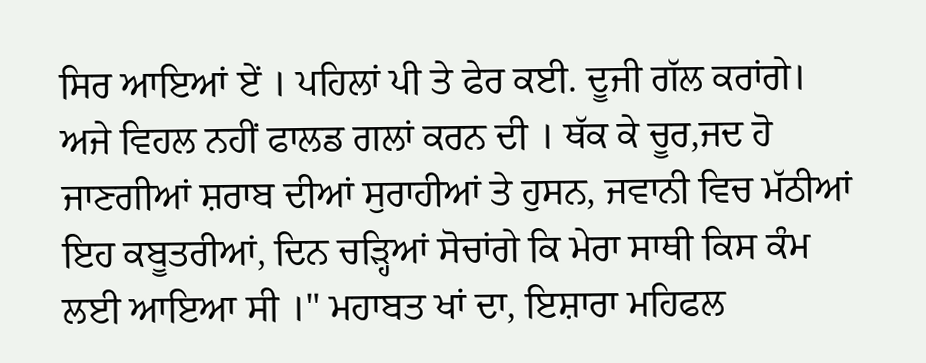ਸਿਰ ਆਇਆਂ ਏਂ । ਪਹਿਲਾਂ ਪੀ ਤੇ ਫੇਰ ਕਈ. ਦੂਜੀ ਗੱਲ ਕਰਾਂਗੇ। ਅਜੇ ਵਿਹਲ ਨਹੀਂ ਫਾਲਡ ਗਲਾਂ ਕਰਨ ਦੀ । ਥੱਕ ਕੇ ਚੂਰ,ਜਦ ਹੋ ਜਾਣਗੀਆਂ ਸ਼ਰਾਬ ਦੀਆਂ ਸੁਰਾਹੀਆਂ ਤੇ ਹੁਸਨ, ਜਵਾਨੀ ਵਿਚ ਮੱਠੀਆਂ ਇਹ ਕਬੂਤਰੀਆਂ, ਦਿਨ ਚੜ੍ਹਿਆਂ ਸੋਚਾਂਗੇ ਕਿ ਮੇਰਾ ਸਾਥੀ ਕਿਸ ਕੰਮ ਲਈ ਆਇਆ ਸੀ ।" ਮਹਾਬਤ ਖਾਂ ਦਾ, ਇਸ਼ਾਰਾ ਮਹਿਫਲ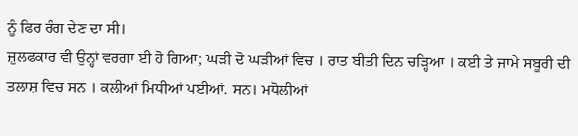ਨੂੰ ਫਿਰ ਰੰਗ ਦੇਣ ਦਾ ਸੀ।
ਜ਼ੁਲਫਕਾਰ ਵੀ ਉਨ੍ਹਾਂ ਵਰਗਾ ਈ ਹੋ ਗਿਆ; ਘੜੀ ਦੋ ਘੜੀਆਂ ਵਿਚ । ਰਾਤ ਬੀਤੀ ਦਿਨ ਚੜ੍ਹਿਆ । ਕਈ ਤੇ ਜਾਮੇ ਸਬੂਰੀ ਦੀ ਤਲਾਸ਼ ਵਿਚ ਸਨ । ਕਲੀਆਂ ਮਿਧੀਆਂ ਪਈਆਂ. ਸਨ। ਮਧੋਲੀਆਂ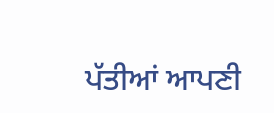ਪੱਤੀਆਂ ਆਪਣੀ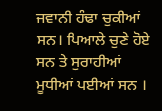ਜਵਾਨੀ ਹੰਢਾ ਚੁਕੀਆਂ ਸਨ। ਪਿਆਲੇ ਚੁਣੇ ਹੋਏ ਸਨ ਤੇ ਸੁਰਾਹੀਆਂ ਮੂਧੀਆਂ ਪਈਆਂ ਸਨ ।